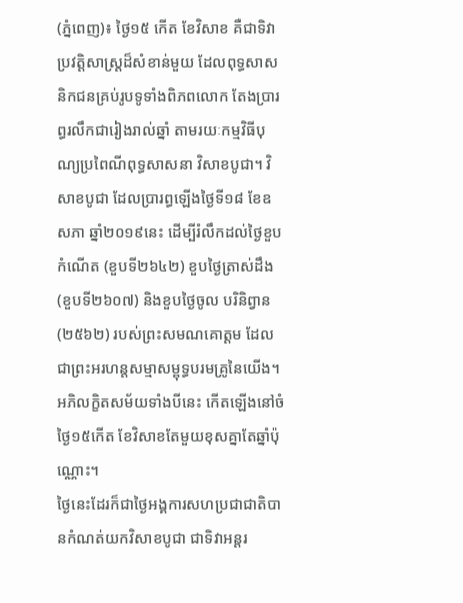(ភ្នំពេញ)៖ ថ្ងៃ១៥ កើត ខែវិសាខ គឺជាទិវាប្រវត្តិសាស្ត្រដ៏សំខាន់មួយ ដែលពុទ្ធសាសនិកជនគ្រប់រូបទូទាំងពិភពលោក តែងប្រារព្ធរលឹកជារៀងរាល់ឆ្នាំ តាមរយៈកម្មវិធីបុណ្យប្រពៃណីពុទ្ធសាសនា វិសាខបូជា។ វិសាខបូជា ដែលប្រារព្ធឡើងថ្ងៃទី១៨ ខែឧសភា ឆ្នាំ២០១៩នេះ ដើម្បីរំលឹកដល់ថ្ងៃខួបកំណើត (ខួបទី២៦៤២) ខួបថ្ងៃត្រាស់ដឹង (ខួបទី២៦០៧) និងខួបថ្ងៃចូល បរិនិព្វាន (២៥៦២) របស់ព្រះសមណគោត្តម ដែលជាព្រះអរហន្តសម្មាសម្ពុទ្ធបរមគ្រូនៃយើង។ អភិលក្ខិតសម័យទាំងបីនេះ កើតឡើងនៅចំថ្ងៃ១៥កើត ខែវិសាខតែមួយខុសគ្នាតែឆ្នាំប៉ុណ្ណោះ។
ថ្ងៃនេះដែរក៏ជាថ្ងៃអង្គការសហប្រជាជាតិបានកំណត់យកវិសាខបូជា ជាទិវាអន្តរ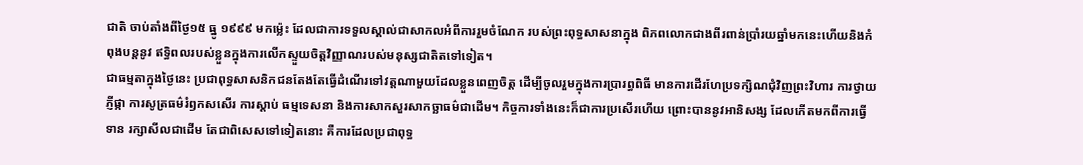ជាតិ ចាប់តាំងពីថ្ងៃ១៥ ធ្នូ ១៩៩៩ មកម្ល៉េះ ដែលជាការទទួលស្គាល់ជាសាកលអំពីការរួមចំណែក របស់ព្រះពុទ្ធសាសនាក្នុង ពិភពលោកជាងពីរពាន់ប្រាំរយឆ្នាំមកនេះហើយនិងកំពុងបន្តនូវ ឥទ្ធិពលរបស់ខ្លួនក្នុងការលើកស្ទួយចិត្តវិញ្ញាណរបស់មនុស្សជាតិតទៅទៀត។
ជាធម្មតាក្នុងថ្ងៃនេះ ប្រជាពុទ្ធសាសនិកជនតែងតែធ្វើដំណើរទៅវត្តណាមួយដែលខ្លួនពេញចិត្ត ដើម្បីចូលរួមក្នុងការប្រារព្ធពិធី មានការដើរហែប្រទក្សិណជុំវិញព្រះវិហារ ការថ្វាយភ្ញីផ្កា ការសូត្រធម៌រំឭកសសើរ ការស្តាប់ ធម្មទេសនា និងការសាកសួរសាកច្ឆាធម៌ជាដើម។ កិច្ចការទាំងនេះក៏ជាការប្រសើរហើយ ព្រោះបាននូវអានិសង្ស ដែលកើតមកពីការធ្វើទាន រក្សាសីលជាដើម តែជាពិសេសទៅទៀតនោះ គឺការដែលប្រជាពុទ្ធ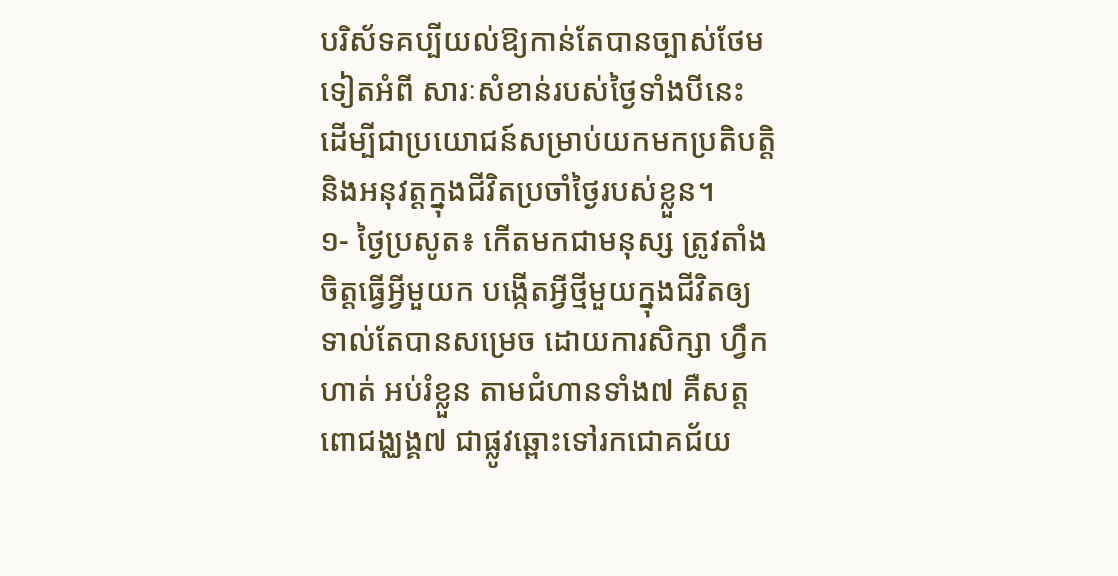បរិស័ទគប្បីយល់ឱ្យកាន់តែបានច្បាស់ថែមទៀតអំពី សារៈសំខាន់របស់ថ្ងៃទាំងបីនេះ ដើម្បីជាប្រយោជន៍សម្រាប់យកមកប្រតិបត្តិ និងអនុវត្តក្នុងជីវិតប្រចាំថ្ងៃរបស់ខ្លួន។
១- ថ្ងៃប្រសូត៖ កើតមកជាមនុស្ស ត្រូវតាំងចិត្តធ្វើអ្វីមួយក បង្កើតអ្វីថ្មីមួយក្នុងជីវិតឲ្យទាល់តែបានសម្រេច ដោយការសិក្សា ហ្វឹកហាត់ អប់រំខ្លួន តាមជំហានទាំង៧ គឺសត្តពោជង្ឈង្គ៧ ជាផ្លូវឆ្ពោះទៅរកជោគជ័យ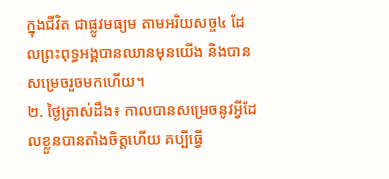ក្នុងជីវិត ជាផ្លូវមធ្យម តាមអរិយសច្ច៤ ដែលព្រះពុទ្ធអង្គបានឈានមុនយើង និងបានសម្រេចរួចមកហើយ។
២. ថ្ងៃត្រាស់ដឹង៖ កាលបានសម្រេចនូវអ្វីដែលខ្លួនបានតាំងចិត្តហើយ គប្បីធ្វើ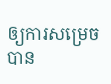ឲ្យការសម្រេចបាន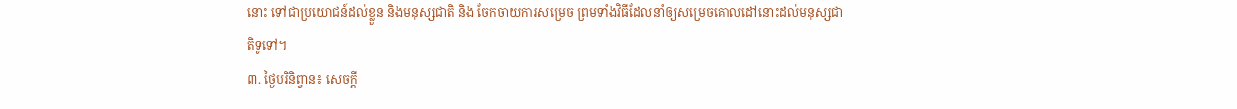នោះ ទៅជាប្រយោជន៍ដល់ខ្លួន និងមនុស្សជាតិ និង ចែកចាយការសម្រេច ព្រមទាំងវិធីដែលនាំឲ្យសម្រេចគោលដៅនោះដល់មនុស្សជាតិទូទៅ។
៣. ថ្ងៃបរិនិព្វាន៖ សេចក្តី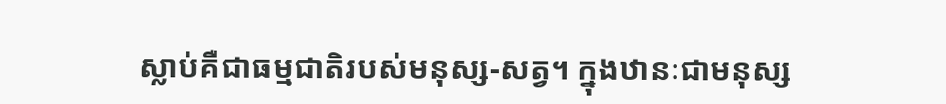ស្លាប់គឺជាធម្មជាតិរបស់មនុស្ស-សត្វ។ ក្នុងឋានៈជាមនុស្ស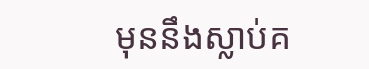មុននឹងស្លាប់គ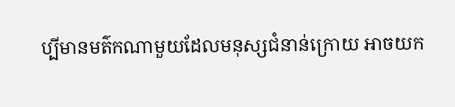ប្បីមានមត៌កណាមួយដែលមនុស្សជំនាន់ក្រោយ អាចយក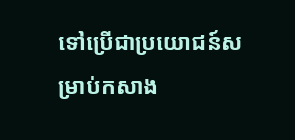ទៅប្រើជាប្រយោជន៍សម្រាប់កសាង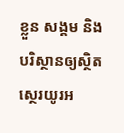ខ្លួន សង្គម និងបរិស្ថានឲ្យស្ថិតស្ថេរយូរអ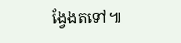ង្វែងតទៅ៕